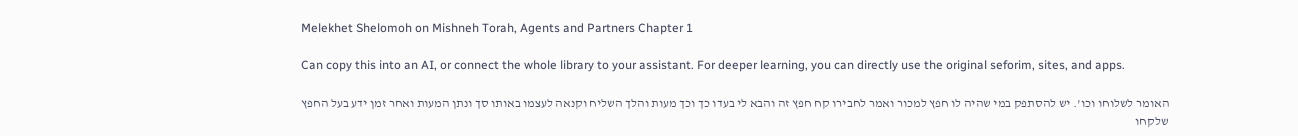Melekhet Shelomoh on Mishneh Torah, Agents and Partners Chapter 1

Can copy this into an AI, or connect the whole library to your assistant. For deeper learning, you can directly use the original seforim, sites, and apps.

האומר לשלוחו וכו'. יש להסתפק במי שהיה לו חפץ למכור ואמר לחבירו קח חפץ זה והבא לי בעדו כך וכך מעות והלך השליח וקנאה לעצמו באותו סך ונתן המעות ואחר זמן ידע בעל החפץ שלקחו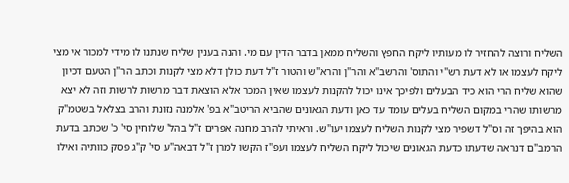השליח ורוצה להחזיר לו מעותיו ליקח החפץ והשליח ממאן בדבר הדין עם מי. והנה בענין שליח שנתנו לו מידי למכור אי מצי ליקח לעצמו או לא דעת רש"י והתוס' והרשב"א והר"ן והרא"ש והטור ז"ל דעת כולן דלא מצי לקנות וכתב הר"ן הטעם דכיון שהוא שליח הרי הוא כיד הבעלים ולפיכך אינו יכול להקנות לעצמו שאין המכר אלא הוצאת דבר מרשות לרשות וזה לא יצא מרשותו שהרי במקום השליח בעלים עומד עד כאן ודעת הגאונים שהביא הריטב"א בפ' אלמנה נזונת והרב בצלאל בשטמ"ק הוא בהיפך זה וס"ל דשפיר מצי לקנות השליח לעצמו יעו"ש. וראיתי להרב מחנה אפרים ז"ל בהל' שלוחין סי' כ' שכתב בדעת הרמב"ם דנראה שדעתו כדעת הגאונים שיכול ליקח השליח לעצמו ועפ"ז הקשו למרן ז"ל דבאה"ע סי' ק"ג פסק כוותיה ואילו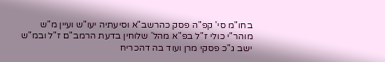בחו"מ סי' קפ"ה פסק כהרשב"א וסיעתיה יעו"ש ועיין מ"ש מוהר"י כולי ז"ל בפ"א מהל' שלוחין בדעת הרמב"ם ז"ל ובמ"ש ישב ג"כ פסקי מרן ועוד בה דהכריח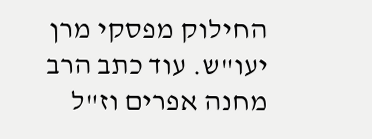החילוק מפסקי מרן יעו"ש. עוד כתב הרב מחנה אפרים וז"ל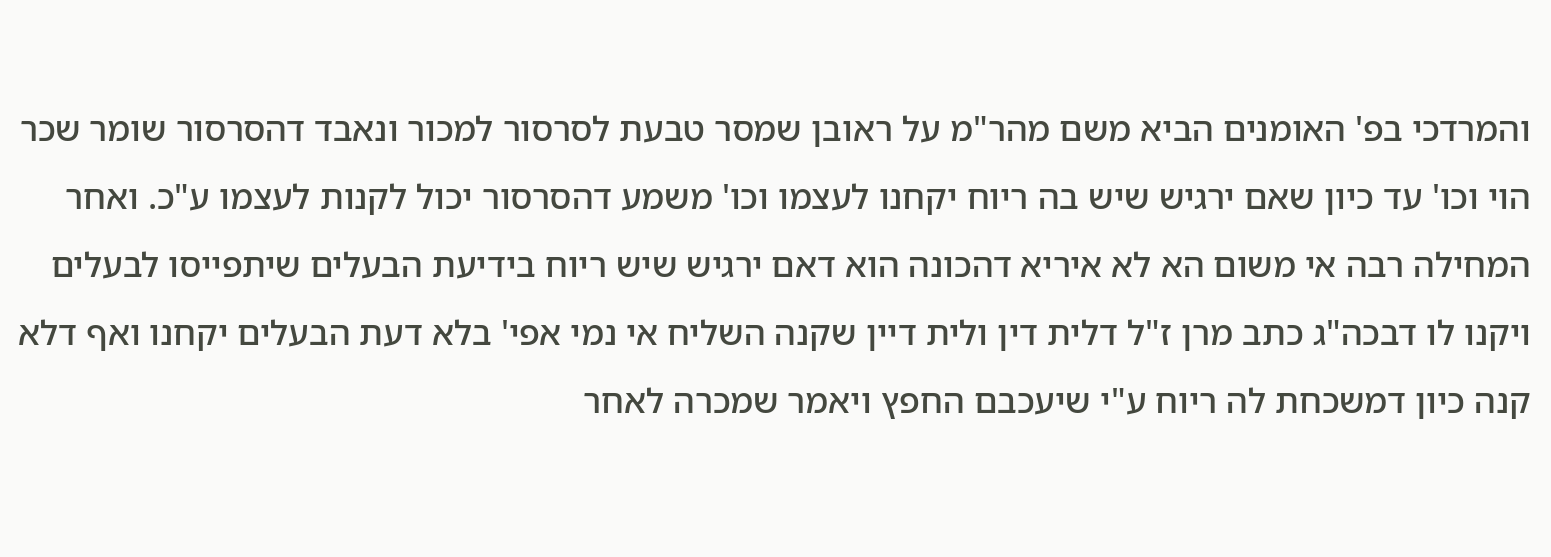והמרדכי בפ' האומנים הביא משם מהר"מ על ראובן שמסר טבעת לסרסור למכור ונאבד דהסרסור שומר שכר הוי וכו' עד כיון שאם ירגיש שיש בה ריוח יקחנו לעצמו וכו' משמע דהסרסור יכול לקנות לעצמו ע"כ. ואחר המחילה רבה אי משום הא לא איריא דהכונה הוא דאם ירגיש שיש ריוח בידיעת הבעלים שיתפייסו לבעלים ויקנו לו דבכה"ג כתב מרן ז"ל דלית דין ולית דיין שקנה השליח אי נמי אפי' בלא דעת הבעלים יקחנו ואף דלא קנה כיון דמשכחת לה ריוח ע"י שיעכבם החפץ ויאמר שמכרה לאחר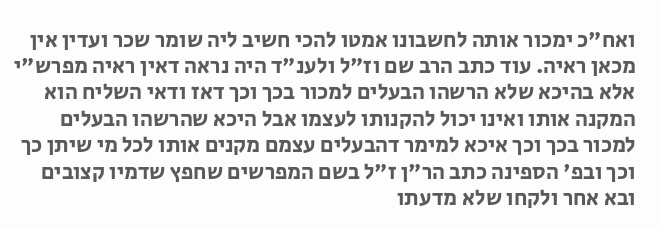ואח"כ ימכור אותה לחשבונו אמטו להכי חשיב ליה שומר שכר ועדין אין מכאן ראיה. עוד כתב הרב שם וז"ל ולענ"ד היה נראה דאין ראיה מפרש"י אלא בהיכא שלא הרשהו הבעלים למכור בכך וכך דאז ודאי השליח הוא המקנה אותו ואינו יכול להקנותו לעצמו אבל היכא שהרשהו הבעלים למכור בכך וכך איכא למימר דהבעלים עצמם מקנים אותו לכל מי שיתן כך וכך ובפ' הספינה כתב הר"ן ז"ל בשם המפרשים שחפץ שדמיו קצובים ובא אחר ולקחו שלא מדעתו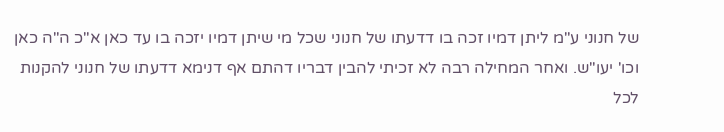של חנוני ע"מ ליתן דמיו זכה בו דדעתו של חנוני שכל מי שיתן דמיו יזכה בו עד כאן א"כ ה"ה כאן וכו' יעו"ש. ואחר המחילה רבה לא זכיתי להבין דבריו דהתם אף דנימא דדעתו של חנוני להקנות לכל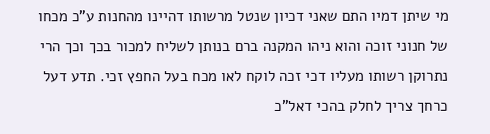מי שיתן דמיו התם שאני דכיון שנטל מרשותו דהיינו מהחנות ע"כ מכחו של חנוני זוכה והוא ניהו המקנה ברם בנותן לשליח למכור בכך וכך הרי נתרוקן רשותו מעליו דכי זכה לוקח לאו מכח בעל החפץ זכי. תדע דעל כרחך צריך לחלק בהכי דאל"כ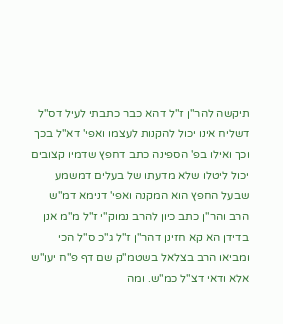תיקשה להר"ן ז"ל דהא כבר כתבתי לעיל דס"ל דשליח אינו יכול להקנות לעצמו ואפי' דא"ל בכך וכך ואילו בפ' הספינה כתב דחפץ שדמיו קצובים יכול ליטלו שלא מדעתו של בעלים דמשמע שבעל החפץ הוא המקנה ואפי' דנימא דמ"ש הרב והר"ן כתב כיון להרב נמוק"י ז"ל מ"מ אנן בדידן הא קא חזינן דהר"ן ז"ל ג"כ ס"ל הכי ומביאו הרב בצלאל בשטמ"ק שם דף פ"ח יעו"ש אלא ודאי דצ"ל כמ"ש. ומה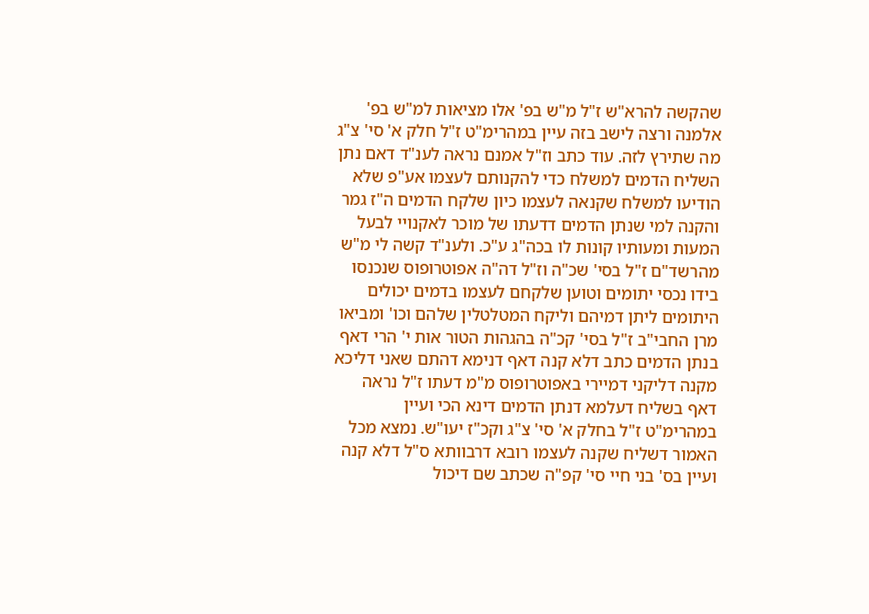שהקשה להרא"ש ז"ל מ"ש בפ' אלו מציאות למ"ש בפ' אלמנה ורצה לישב בזה עיין במהרימ"ט ז"ל חלק א' סי' צ"ג מה שתירץ לזה. עוד כתב וז"ל אמנם נראה לענ"ד דאם נתן השליח הדמים למשלח כדי להקנותם לעצמו אע"פ שלא הודיעו למשלח שקנאה לעצמו כיון שלקח הדמים ה"ז גמר והקנה למי שנתן הדמים דדעתו של מוכר לאקנויי לבעל המעות ומעותיו קונות לו בכה"ג ע"כ. ולענ"ד קשה לי מ"ש מהרשד"ם ז"ל בסי' שכ"ה וז"ל דה"ה אפוטרופוס שנכנסו בידו נכסי יתומים וטוען שלקחם לעצמו בדמים יכולים היתומים ליתן דמיהם וליקח המטלטלין שלהם וכו' ומביאו מרן החבי"ב ז"ל בסי' קכ"ה בהגהות הטור אות י' הרי דאף בנתן הדמים כתב דלא קנה דאף דנימא דהתם שאני דליכא מקנה דליקני דמיירי באפוטרופוס מ"מ דעתו ז"ל נראה דאף בשליח דעלמא דנתן הדמים דינא הכי ועיין במהרימ"ט ז"ל בחלק א' סי' צ"ג וקכ"ז יעו"ש. נמצא מכל האמור דשליח שקנה לעצמו רובא דרבוותא ס"ל דלא קנה ועיין בס' בני חיי סי' קפ"ה שכתב שם דיכול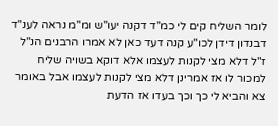לומר השליח קים לי כמ"ד דקנה יעו"ש ומ"מ נראה לענ"ד דבנדון דידן לכו"ע קנה דעד כאן לא אמרו הרבנים הנ"ל ז"ל דלא מצי לקנות לעצמו אלא דוקא בשויה שליח למכור לו אז אמרינן דלא מצי לקנות לעצמו אבל באומר צא והביא לי כך וכך בעדו אז הדעת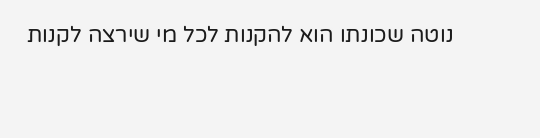נוטה שכונתו הוא להקנות לכל מי שירצה לקנות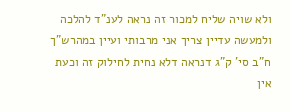ולא שויה שליח למכור זה נראה לענ"ד להלכה ולמעשה עדיין צריך אני מרבותי ועיין במהרש"ך ח"ב סי' ק"ג דנראה דלא נחית לחילוק זה וכעת אין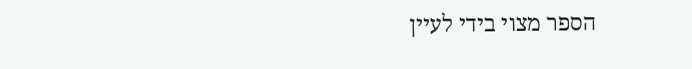הספר מצוי בידי לעיין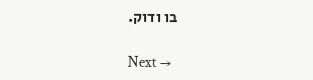בו ודוק.

Next →